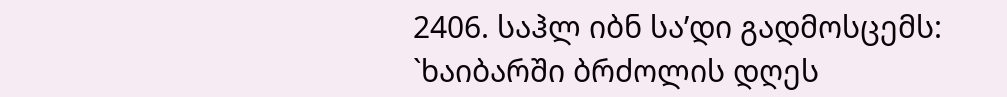2406. საჰლ იბნ სა’დი გადმოსცემს: `ხაიბარში ბრძოლის დღეს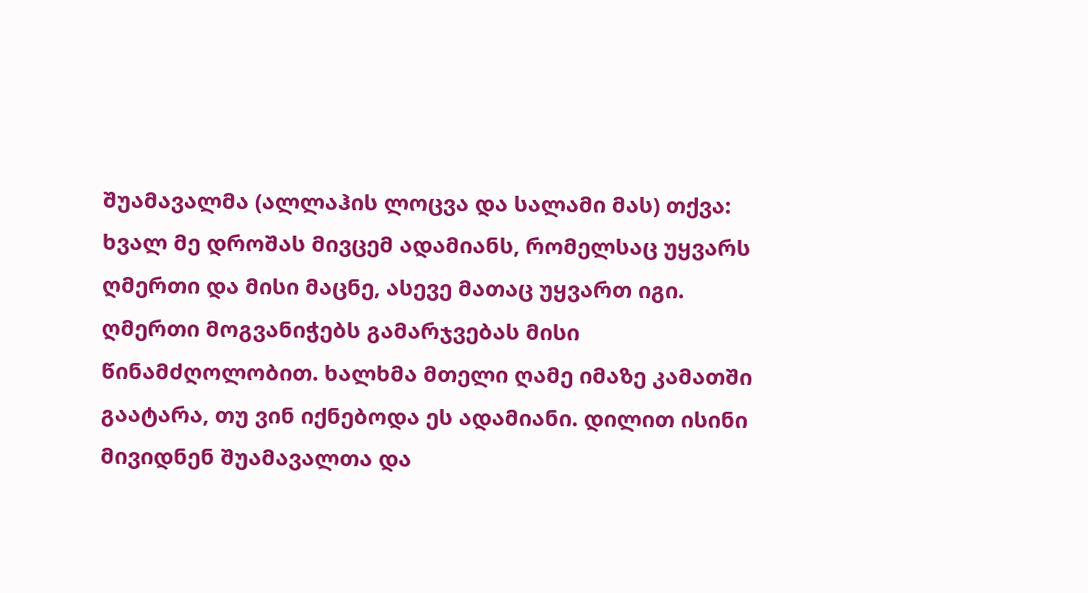შუამავალმა (ალლაჰის ლოცვა და სალამი მას) თქვა: ხვალ მე დროშას მივცემ ადამიანს, რომელსაც უყვარს ღმერთი და მისი მაცნე, ასევე მათაც უყვართ იგი. ღმერთი მოგვანიჭებს გამარჯვებას მისი წინამძღოლობით. ხალხმა მთელი ღამე იმაზე კამათში გაატარა, თუ ვინ იქნებოდა ეს ადამიანი. დილით ისინი მივიდნენ შუამავალთა და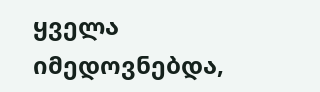ყველა იმედოვნებდა,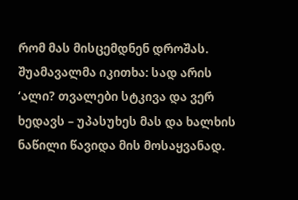რომ მას მისცემდნენ დროშას. შუამავალმა იკითხა: სად არის ‘ალი? თვალები სტკივა და ვერ ხედავს – უპასუხეს მას და ხალხის ნაწილი წავიდა მის მოსაყვანად.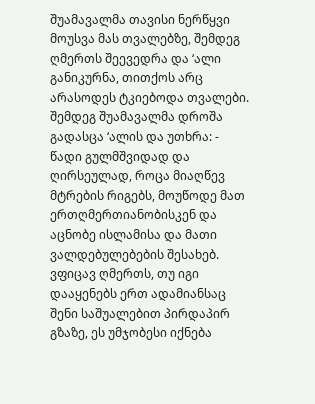შუამავალმა თავისი ნერწყვი მოუსვა მას თვალებზე, შემდეგ ღმერთს შეევედრა და ‘ალი განიკურნა, თითქოს არც არასოდეს ტკიებოდა თვალები. შემდეგ შუამავალმა დროშა გადასცა ‘ალის და უთხრა: - წადი გულმშვიდად და ღირსეულად, როცა მიაღწევ მტრების რიგებს, მოუწოდე მათ ერთღმერთიანობისკენ და აცნობე ისლამისა და მათი ვალდებულებების შესახებ. ვფიცავ ღმერთს, თუ იგი დააყენებს ერთ ადამიანსაც შენი საშუალებით პირდაპირ გზაზე, ეს უმჯობესი იქნება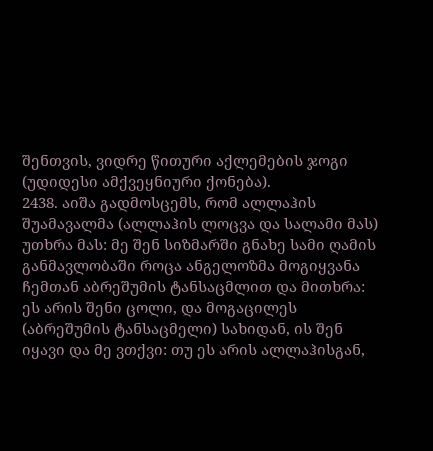შენთვის, ვიდრე წითური აქლემების ჯოგი (უდიდესი ამქვეყნიური ქონება).
2438. აიშა გადმოსცემს, რომ ალლაჰის შუამავალმა (ალლაჰის ლოცვა და სალამი მას) უთხრა მას: მე შენ სიზმარში გნახე სამი ღამის განმავლობაში როცა ანგელოზმა მოგიყვანა ჩემთან აბრეშუმის ტანსაცმლით და მითხრა: ეს არის შენი ცოლი, და მოგაცილეს (აბრეშუმის ტანსაცმელი) სახიდან, ის შენ იყავი და მე ვთქვი: თუ ეს არის ალლაჰისგან,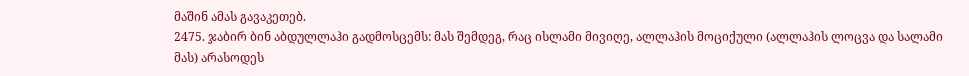მაშინ ამას გავაკეთებ.
2475. ჯაბირ ბინ აბდულლაჰი გადმოსცემს: მას შემდეგ, რაც ისლამი მივიღე, ალლაჰის მოციქული (ალლაჰის ლოცვა და სალამი მას) არასოდეს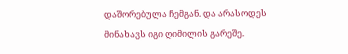დაშორებულა ჩემგან. და არასოდეს მინახავს იგი ღიმილის გარეშე.